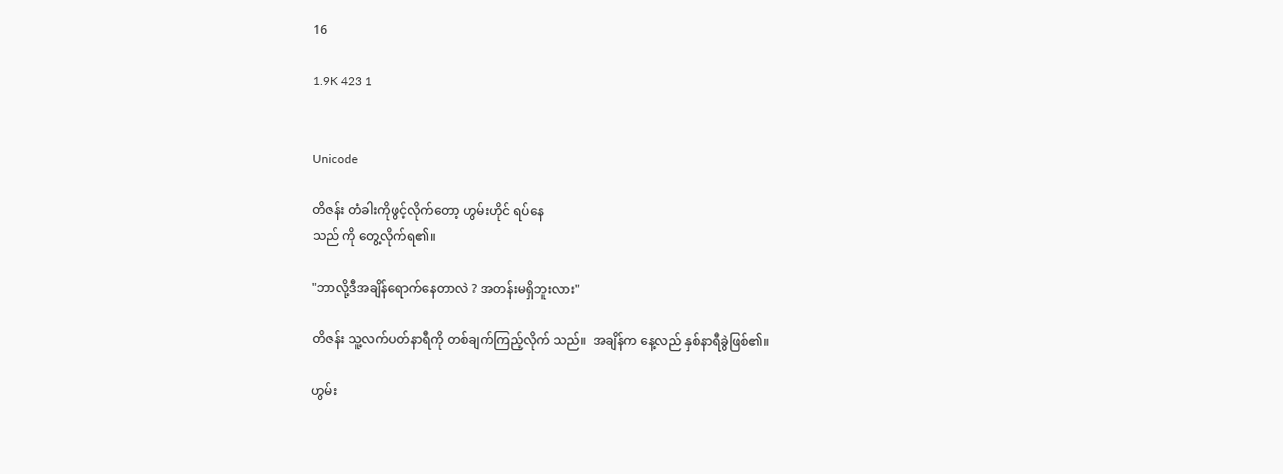16

1.9K 423 1


Unicode

တိဇန်း တံခါးကိုဖွင့်လိုက်တော့ ဟွမ်းဟိုင် ရပ်နေ
သည် ကို တွေ့လိုက်ရ၏။

"ဘာလို့ဒီအချိန်ရောက်နေတာလဲ ? အတန်းမရှိဘူးလား"

တိဇန်း သူ့လက်ပတ်နာရီကို တစ်ချက်ကြည့်လိုက် သည်။  အချိန်က နေ့လည် နှစ်နာရီခွဲဖြစ်၏။

ဟွမ်း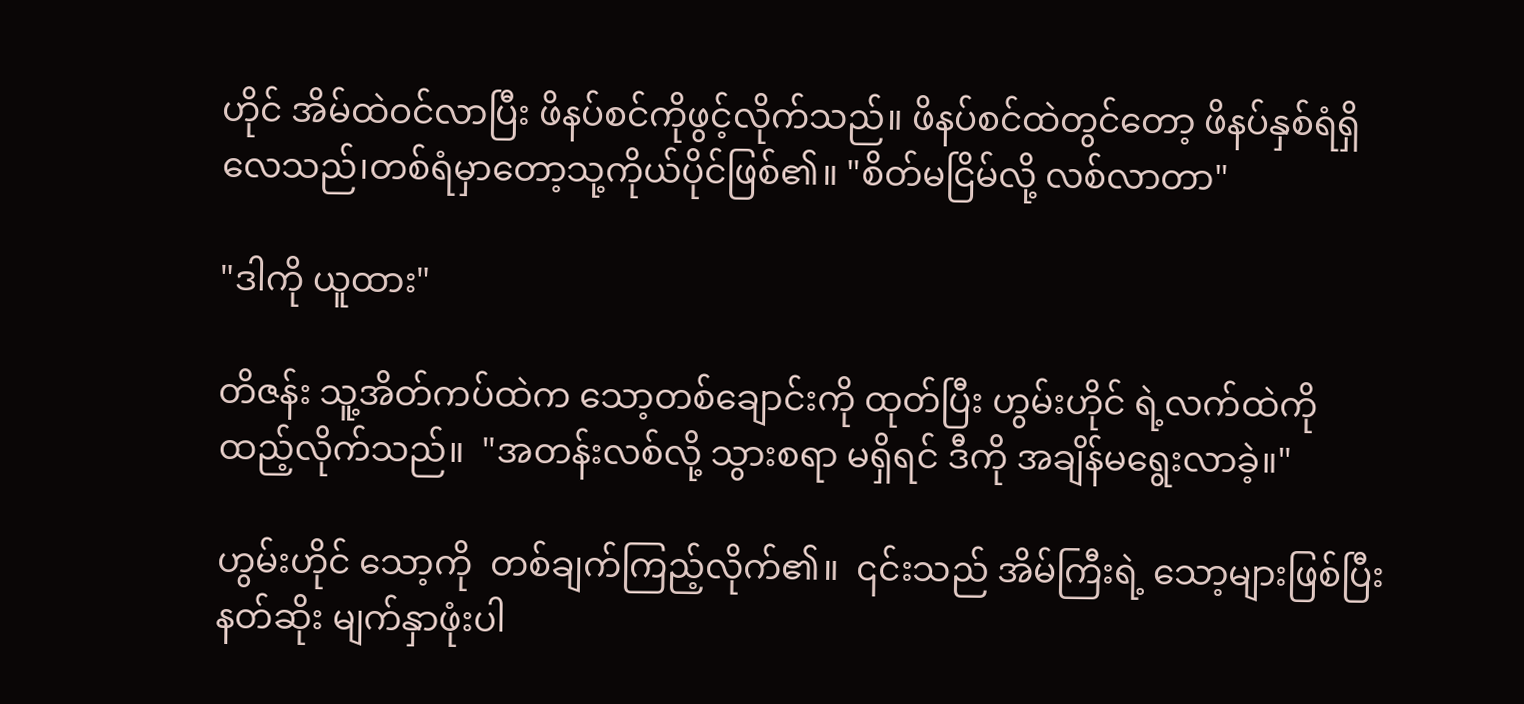ဟိုင် အိမ်ထဲဝင်လာပြီး ဖိနပ်စင်ကိုဖွင့်လိုက်သည်။ ဖိနပ်စင်ထဲတွင်တော့ ဖိနပ်နှစ်ရံရှိလေသည်၊တစ်ရံမှာတော့သု့ကိုယ်ပိုင်ဖြစ်၏။ "စိတ်မငြိမ်လို့ လစ်လာတာ"

"ဒါကို ယူထား"

တိဇန်း သူ့အိတ်ကပ်ထဲက သော့တစ်ချောင်းကို ထုတ်ပြီး ဟွမ်းဟိုင် ရဲ့လက်ထဲကို ထည့်လိုက်သည်။  "အတန်းလစ်လို့ သွားစရာ မရှိရင် ဒီကို အချိန်မရွေးလာခဲ့။"

ဟွမ်းဟိုင် သော့ကို  တစ်ချက်ကြည့်လိုက်၏။  ၎င်းသည် အိမ်ကြီးရဲ့ သော့များဖြစ်ပြီး နတ်ဆိုး မျက်နှာဖုံးပါ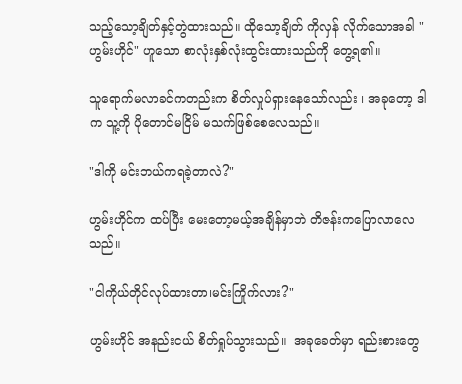သည့်သော့ချိတ်နှင့်တွဲထားသည်။ ထိုသော့ချိတ် ကိုလှန် လိုက်သောအခါ "ဟွမ်းဟိုင်" ဟူသော စာလုံးနှစ်လုံးထွင်းထားသည်ကို တွေ့ရ၏။

သူရောက်မလာခင်ကတည်းက စိတ်လှုပ်ရှားနေသော်လည်း ၊ အခုတော့ ဒါက သူ့ကို ပိုတောင်မငြိမ် မသက်ဖြစ်စေလေသည်။

"ဒါကို မင်းဘယ်ကရခဲ့တာလဲ?"

ဟွမ်းဟိုင်က ထပ်ပြီး မေးတော့မယ့်အချိန်မှာဘဲ တိဇန်းကပြောလာလေသည်။

"ငါကိုယ်တိုင်လုပ်ထားတာ၊မင်းကြိုက်လား?"

ဟွမ်းဟိုင် အနည်းငယ် စိတ်ရှုပ်သွားသည်။  အခုခေတ်မှာ ရည်းစားတွေ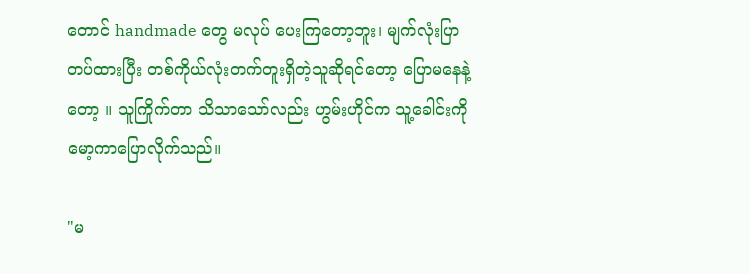တောင် handmade တွေ မလုပ် ပေးကြတော့ဘူး၊ မျက်လုံးပြာတပ်ထားပြီး တစ်ကိုယ်လုံးတက်တူးရှိတဲ့သူဆိုရင်တော့ ပြောမနေနဲ့တော့ ။ သူကြိုက်တာ သိသာသော်လည်း ဟွမ်းဟိုင်က သူ့ခေါင်းကို မော့ကာပြောလိုက်သည်။

"မ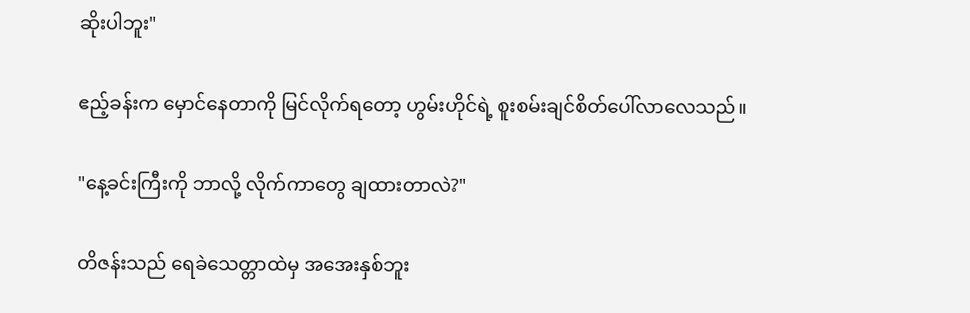ဆိုးပါဘူး"

ဧည့်ခန်းက မှောင်နေတာကို မြင်လိုက်ရတော့ ဟွမ်းဟိုင်ရဲ့ စူးစမ်းချင်စိတ်ပေါ်လာလေသည်။

"နေ့ခင်းကြီးကို ဘာလို့ လိုက်ကာတွေ ချထားတာလဲ?"

တိဇန်းသည် ရေခဲသေတ္တာထဲမှ အအေးနှစ်ဘူး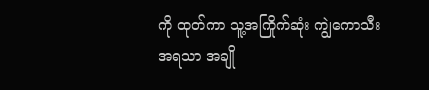ကို ထုတ်ကာ သူ့အကြိုက်ဆုံး ကျွဲကောသီးအရသာ အချို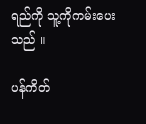ရည်ကို သူ့ကိုကမ်းပေးသည် ။

ပန်ကိတ်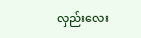လှည်းလေး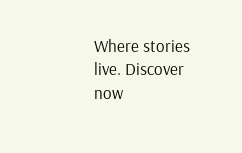Where stories live. Discover now